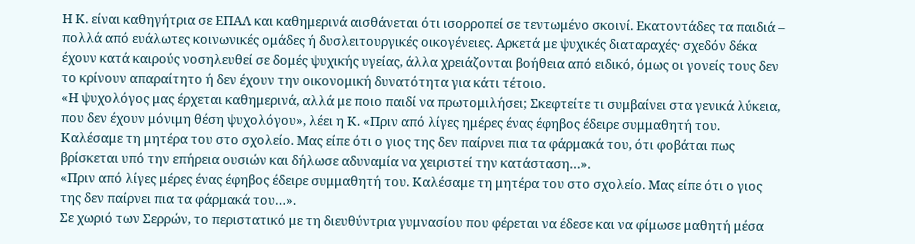Η Κ. είναι καθηγήτρια σε ΕΠΑΛ και καθημερινά αισθάνεται ότι ισορροπεί σε τεντωμένο σκοινί. Εκατοντάδες τα παιδιά – πολλά από ευάλωτες κοινωνικές ομάδες ή δυσλειτουργικές οικογένειες. Αρκετά με ψυχικές διαταραχές· σχεδόν δέκα έχουν κατά καιρούς νοσηλευθεί σε δομές ψυχικής υγείας, άλλα χρειάζονται βοήθεια από ειδικό, όμως οι γονείς τους δεν το κρίνουν απαραίτητο ή δεν έχουν την οικονομική δυνατότητα για κάτι τέτοιο.
«Η ψυχολόγος μας έρχεται καθημερινά, αλλά με ποιο παιδί να πρωτομιλήσει; Σκεφτείτε τι συμβαίνει στα γενικά λύκεια, που δεν έχουν μόνιμη θέση ψυχολόγου», λέει η Κ. «Πριν από λίγες ημέρες ένας έφηβος έδειρε συμμαθητή του. Καλέσαμε τη μητέρα του στο σχολείο. Μας είπε ότι ο γιος της δεν παίρνει πια τα φάρμακά του, ότι φοβάται πως βρίσκεται υπό την επήρεια ουσιών και δήλωσε αδυναμία να χειριστεί την κατάσταση…».
«Πριν από λίγες μέρες ένας έφηβος έδειρε συμμαθητή του. Καλέσαμε τη μητέρα του στο σχολείο. Μας είπε ότι ο γιος της δεν παίρνει πια τα φάρμακά του…».
Σε χωριό των Σερρών, το περιστατικό με τη διευθύντρια γυμνασίου που φέρεται να έδεσε και να φίμωσε μαθητή μέσα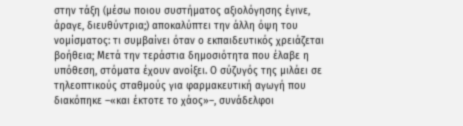στην τάξη (μέσω ποιου συστήματος αξιολόγησης έγινε, άραγε, διευθύντρια;) αποκαλύπτει την άλλη όψη του νομίσματος: τι συμβαίνει όταν ο εκπαιδευτικός χρειάζεται βοήθεια; Μετά την τεράστια δημοσιότητα που έλαβε η υπόθεση, στόματα έχουν ανοίξει. Ο σύζυγός της μιλάει σε τηλεοπτικούς σταθμούς για φαρμακευτική αγωγή που διακόπηκε –«και έκτοτε το χάος»–, συνάδελφοι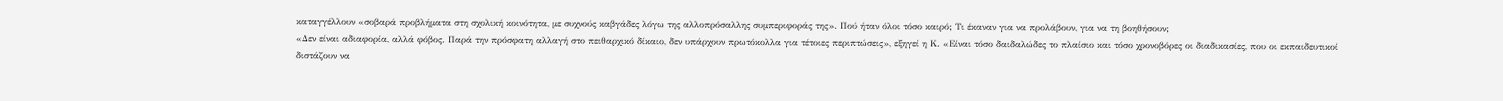καταγγέλλουν «σοβαρά προβλήματα στη σχολική κοινότητα, με συχνούς καβγάδες λόγω της αλλοπρόσαλλης συμπεριφοράς της». Πού ήταν όλοι τόσο καιρό; Τι έκαναν για να προλάβουν, για να τη βοηθήσουν;
«Δεν είναι αδιαφορία, αλλά φόβος. Παρά την πρόσφατη αλλαγή στο πειθαρχικό δίκαιο, δεν υπάρχουν πρωτόκολλα για τέτοιες περιπτώσεις», εξηγεί η Κ. «Είναι τόσο δαιδαλώδες το πλαίσιο και τόσο χρονοβόρες οι διαδικασίες, που οι εκπαιδευτικοί διστάζουν να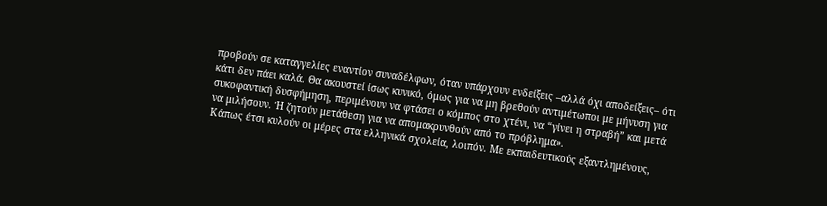προβούν σε καταγγελίες εναντίον συναδέλφων, όταν υπάρχουν ενδείξεις –αλλά όχι αποδείξεις– ότι κάτι δεν πάει καλά. Θα ακουστεί ίσως κυνικό, όμως για να μη βρεθούν αντιμέτωποι με μήνυση για συκοφαντική δυσφήμηση, περιμένουν να φτάσει ο κόμπος στο χτένι, να “γίνει η στραβή” και μετά να μιλήσουν. Ή ζητούν μετάθεση για να απομακρυνθούν από το πρόβλημα».
Κάπως έτσι κυλούν οι μέρες στα ελληνικά σχολεία, λοιπόν. Με εκπαιδευτικούς εξαντλημένους,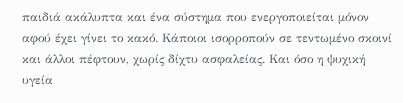παιδιά ακάλυπτα και ένα σύστημα που ενεργοποιείται μόνον αφού έχει γίνει το κακό. Κάποιοι ισορροπούν σε τεντωμένο σκοινί και άλλοι πέφτουν, χωρίς δίχτυ ασφαλείας. Και όσο η ψυχική υγεία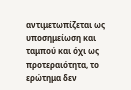αντιμετωπίζεται ως υποσημείωση και ταμπού και όχι ως προτεραιότητα, το ερώτημα δεν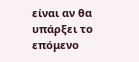είναι αν θα υπάρξει το επόμενο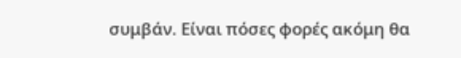συμβάν. Είναι πόσες φορές ακόμη θα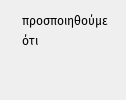προσποιηθούμε ότι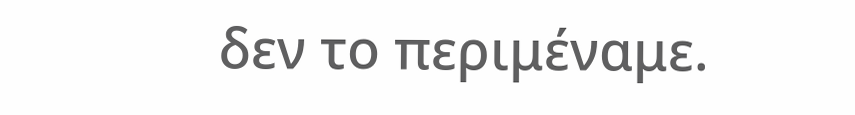δεν το περιμέναμε.